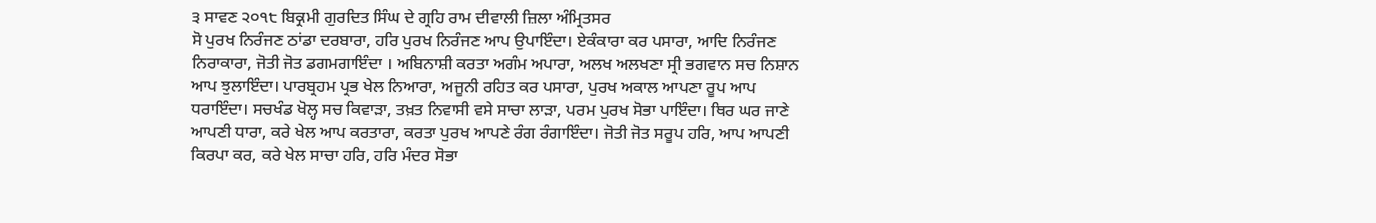੩ ਸਾਵਣ ੨੦੧੮ ਬਿਕ੍ਰਮੀ ਗੁਰਦਿਤ ਸਿੰਘ ਦੇ ਗ੍ਰਹਿ ਰਾਮ ਦੀਵਾਲੀ ਜ਼ਿਲਾ ਅੰਮ੍ਰਿਤਸਰ
ਸੋ ਪੁਰਖ ਨਿਰੰਜਣ ਠਾਂਡਾ ਦਰਬਾਰਾ, ਹਰਿ ਪੁਰਖ ਨਿਰੰਜਣ ਆਪ ਉਪਾਇੰਦਾ। ਏਕੰਕਾਰਾ ਕਰ ਪਸਾਰਾ, ਆਦਿ ਨਿਰੰਜਣ ਨਿਰਾਕਾਰਾ, ਜੋਤੀ ਜੋਤ ਡਗਮਗਾਇੰਦਾ । ਅਬਿਨਾਸ਼ੀ ਕਰਤਾ ਅਗੰਮ ਅਪਾਰਾ, ਅਲਖ ਅਲਖਣਾ ਸ੍ਰੀ ਭਗਵਾਨ ਸਚ ਨਿਸ਼ਾਨ ਆਪ ਝੁਲਾਇੰਦਾ। ਪਾਰਬ੍ਰਹਮ ਪ੍ਰਭ ਖੇਲ ਨਿਆਰਾ, ਅਜੂਨੀ ਰਹਿਤ ਕਰ ਪਸਾਰਾ, ਪੁਰਖ ਅਕਾਲ ਆਪਣਾ ਰੂਪ ਆਪ ਧਰਾਇੰਦਾ। ਸਚਖੰਡ ਖੋਲ੍ਹ ਸਚ ਕਿਵਾੜਾ, ਤਖ਼ਤ ਨਿਵਾਸੀ ਵਸੇ ਸਾਚਾ ਲਾੜਾ, ਪਰਮ ਪੁਰਖ ਸੋਭਾ ਪਾਇੰਦਾ। ਥਿਰ ਘਰ ਜਾਣੇ ਆਪਣੀ ਧਾਰਾ, ਕਰੇ ਖੇਲ ਆਪ ਕਰਤਾਰਾ, ਕਰਤਾ ਪੁਰਖ ਆਪਣੇ ਰੰਗ ਰੰਗਾਇੰਦਾ। ਜੋਤੀ ਜੋਤ ਸਰੂਪ ਹਰਿ, ਆਪ ਆਪਣੀ ਕਿਰਪਾ ਕਰ, ਕਰੇ ਖੇਲ ਸਾਚਾ ਹਰਿ, ਹਰਿ ਮੰਦਰ ਸੋਭਾ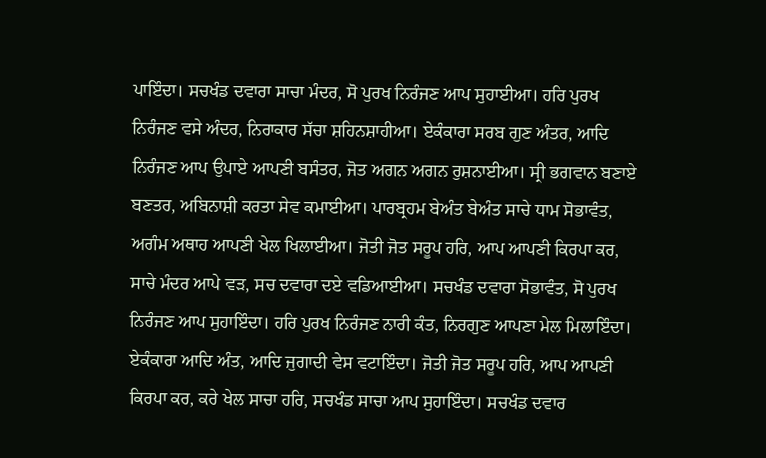ਪਾਇੰਦਾ। ਸਚਖੰਡ ਦਵਾਰਾ ਸਾਚਾ ਮੰਦਰ, ਸੋ ਪੁਰਖ ਨਿਰੰਜਣ ਆਪ ਸੁਹਾਈਆ। ਹਰਿ ਪੁਰਖ ਨਿਰੰਜਣ ਵਸੇ ਅੰਦਰ, ਨਿਰਾਕਾਰ ਸੱਚਾ ਸ਼ਹਿਨਸ਼ਾਹੀਆ। ਏਕੰਕਾਰਾ ਸਰਬ ਗੁਣ ਅੰਤਰ, ਆਦਿ ਨਿਰੰਜਣ ਆਪ ਉਪਾਏ ਆਪਣੀ ਬਸੰਤਰ, ਜੋਤ ਅਗਨ ਅਗਨ ਰੁਸ਼ਨਾਈਆ। ਸ੍ਰੀ ਭਗਵਾਨ ਬਣਾਏ ਬਣਤਰ, ਅਬਿਨਾਸ਼ੀ ਕਰਤਾ ਸੇਵ ਕਮਾਈਆ। ਪਾਰਬ੍ਰਹਮ ਬੇਅੰਤ ਬੇਅੰਤ ਸਾਚੇ ਧਾਮ ਸੋਭਾਵੰਤ, ਅਗੰਮ ਅਥਾਹ ਆਪਣੀ ਖੇਲ ਖਿਲਾਈਆ। ਜੋਤੀ ਜੋਤ ਸਰੂਪ ਹਰਿ, ਆਪ ਆਪਣੀ ਕਿਰਪਾ ਕਰ, ਸਾਚੇ ਮੰਦਰ ਆਪੇ ਵੜ, ਸਚ ਦਵਾਰਾ ਦਏ ਵਡਿਆਈਆ। ਸਚਖੰਡ ਦਵਾਰਾ ਸੋਭਾਵੰਤ, ਸੋ ਪੁਰਖ ਨਿਰੰਜਣ ਆਪ ਸੁਹਾਇੰਦਾ। ਹਰਿ ਪੁਰਖ ਨਿਰੰਜਣ ਨਾਰੀ ਕੰਤ, ਨਿਰਗੁਣ ਆਪਣਾ ਮੇਲ ਮਿਲਾਇੰਦਾ। ਏਕੰਕਾਰਾ ਆਦਿ ਅੰਤ, ਆਦਿ ਜੁਗਾਦੀ ਵੇਸ ਵਟਾਇੰਦਾ। ਜੋਤੀ ਜੋਤ ਸਰੂਪ ਹਰਿ, ਆਪ ਆਪਣੀ ਕਿਰਪਾ ਕਰ, ਕਰੇ ਖੇਲ ਸਾਚਾ ਹਰਿ, ਸਚਖੰਡ ਸਾਚਾ ਆਪ ਸੁਹਾਇੰਦਾ। ਸਚਖੰਡ ਦਵਾਰ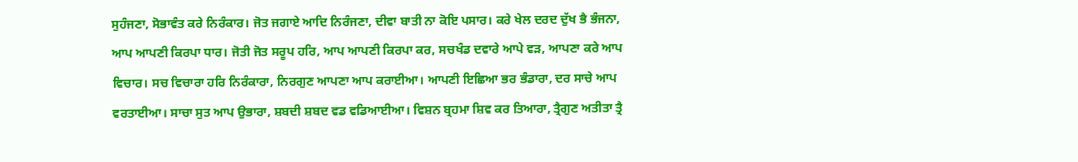ਸੁਹੰਜਣਾ, ਸੋਭਾਵੰਤ ਕਰੇ ਨਿਰੰਕਾਰ। ਜੋਤ ਜਗਾਏ ਆਦਿ ਨਿਰੰਜਣਾ, ਦੀਵਾ ਬਾਤੀ ਨਾ ਕੋਇ ਪਸਾਰ। ਕਰੇ ਖੇਲ ਦਰਦ ਦੁੱਖ ਭੈ ਭੰਜਨਾ, ਆਪ ਆਪਣੀ ਕਿਰਪਾ ਧਾਰ। ਜੋਤੀ ਜੋਤ ਸਰੂਪ ਹਰਿ, ਆਪ ਆਪਣੀ ਕਿਰਪਾ ਕਰ, ਸਚਖੰਡ ਦਵਾਰੇ ਆਪੇ ਵੜ, ਆਪਣਾ ਕਰੇ ਆਪ ਵਿਚਾਰ। ਸਚ ਵਿਚਾਰਾ ਹਰਿ ਨਿਰੰਕਾਰਾ, ਨਿਰਗੁਣ ਆਪਣਾ ਆਪ ਕਰਾਈਆ। ਆਪਣੀ ਇਛਿਆ ਭਰ ਭੰਡਾਰਾ, ਦਰ ਸਾਚੇ ਆਪ ਵਰਤਾਈਆ। ਸਾਚਾ ਸੁਤ ਆਪ ਉਭਾਰਾ, ਸ਼ਬਦੀ ਸ਼ਬਦ ਵਡ ਵਡਿਆਈਆ। ਵਿਸ਼ਨ ਬ੍ਰਹਮਾ ਸ਼ਿਵ ਕਰ ਤਿਆਰਾ, ਤ੍ਰੈਗੁਣ ਅਤੀਤਾ ਤ੍ਰੈ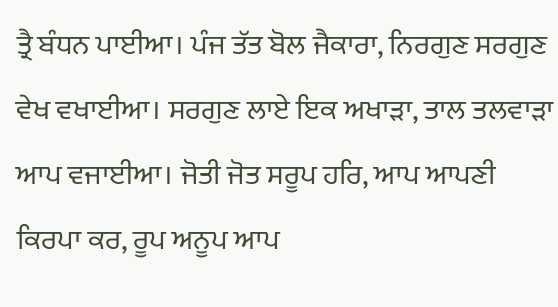ਤ੍ਰੈ ਬੰਧਨ ਪਾਈਆ। ਪੰਜ ਤੱਤ ਬੋਲ ਜੈਕਾਰਾ, ਨਿਰਗੁਣ ਸਰਗੁਣ ਵੇਖ ਵਖਾਈਆ। ਸਰਗੁਣ ਲਾਏ ਇਕ ਅਖਾੜਾ, ਤਾਲ ਤਲਵਾੜਾ ਆਪ ਵਜਾਈਆ। ਜੋਤੀ ਜੋਤ ਸਰੂਪ ਹਰਿ, ਆਪ ਆਪਣੀ ਕਿਰਪਾ ਕਰ, ਰੂਪ ਅਨੂਪ ਆਪ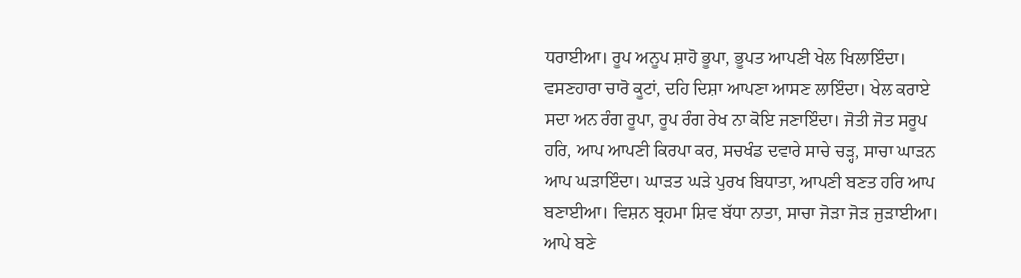ਧਰਾਈਆ। ਰੂਪ ਅਨੂਪ ਸ਼ਾਹੋ ਭੂਪਾ, ਭੂਪਤ ਆਪਣੀ ਖੇਲ ਖਿਲਾਇੰਦਾ। ਵਸਣਹਾਰਾ ਚਾਰੋ ਕੂਟਾਂ, ਦਹਿ ਦਿਸ਼ਾ ਆਪਣਾ ਆਸਣ ਲਾਇੰਦਾ। ਖੇਲ ਕਰਾਏ ਸਦਾ ਅਨ ਰੰਗ ਰੂਪਾ, ਰੂਪ ਰੰਗ ਰੇਖ ਨਾ ਕੋਇ ਜਣਾਇੰਦਾ। ਜੋਤੀ ਜੋਤ ਸਰੂਪ ਹਰਿ, ਆਪ ਆਪਣੀ ਕਿਰਪਾ ਕਰ, ਸਚਖੰਡ ਦਵਾਰੇ ਸਾਚੇ ਚੜ੍ਹ, ਸਾਚਾ ਘਾੜਨ ਆਪ ਘੜਾਇੰਦਾ। ਘਾੜਤ ਘੜੇ ਪੁਰਖ ਬਿਧਾਤਾ, ਆਪਣੀ ਬਣਤ ਹਰਿ ਆਪ ਬਣਾਈਆ। ਵਿਸ਼ਨ ਬ੍ਰਹਮਾ ਸ਼ਿਵ ਬੱਧਾ ਨਾਤਾ, ਸਾਚਾ ਜੋੜਾ ਜੋੜ ਜੁੜਾਈਆ। ਆਪੇ ਬਣੇ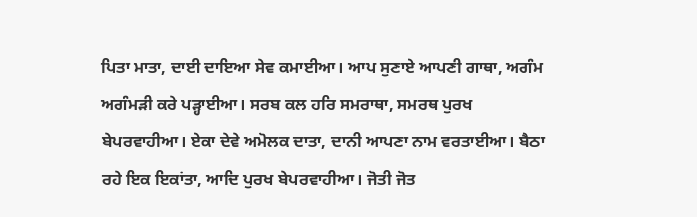ਪਿਤਾ ਮਾਤਾ, ਦਾਈ ਦਾਇਆ ਸੇਵ ਕਮਾਈਆ। ਆਪ ਸੁਣਾਏ ਆਪਣੀ ਗਾਥਾ, ਅਗੰਮ ਅਗੰਮੜੀ ਕਰੇ ਪੜ੍ਹਾਈਆ। ਸਰਬ ਕਲ ਹਰਿ ਸਮਰਾਥਾ, ਸਮਰਥ ਪੁਰਖ ਬੇਪਰਵਾਹੀਆ। ਏਕਾ ਦੇਵੇ ਅਮੋਲਕ ਦਾਤਾ, ਦਾਨੀ ਆਪਣਾ ਨਾਮ ਵਰਤਾਈਆ। ਬੈਠਾ ਰਹੇ ਇਕ ਇਕਾਂਤਾ, ਆਦਿ ਪੁਰਖ ਬੇਪਰਵਾਹੀਆ। ਜੋਤੀ ਜੋਤ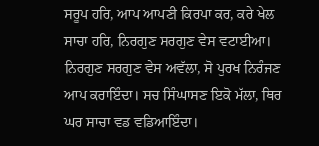ਸਰੂਪ ਹਰਿ, ਆਪ ਆਪਣੀ ਕਿਰਪਾ ਕਰ, ਕਰੇ ਖੇਲ ਸਾਚਾ ਹਰਿ, ਨਿਰਗੁਣ ਸਰਗੁਣ ਵੇਸ ਵਟਾਈਆ। ਨਿਰਗੁਣ ਸਰਗੁਣ ਵੇਸ ਅਵੱਲਾ, ਸੋ ਪੁਰਖ ਨਿਰੰਜਣ ਆਪ ਕਰਾਇੰਦਾ। ਸਚ ਸਿੰਘਾਸਣ ਇਕੋ ਮੱਲਾ, ਥਿਰ ਘਰ ਸਾਚਾ ਵਡ ਵਡਿਆਇੰਦਾ।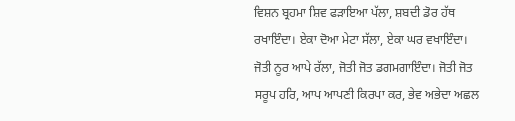ਵਿਸ਼ਨ ਬ੍ਰਹਮਾ ਸ਼ਿਵ ਫੜਾਇਆ ਪੱਲਾ, ਸ਼ਬਦੀ ਡੋਰ ਹੱਥ ਰਖਾਇੰਦਾ। ਏਕਾ ਦੋਆ ਮੇਟਾ ਸੱਲਾ, ਏਕਾ ਘਰ ਵਖਾਇੰਦਾ। ਜੋਤੀ ਨੂਰ ਆਪੇ ਰੱਲਾ, ਜੋਤੀ ਜੋਤ ਡਗਮਗਾਇੰਦਾ। ਜੋਤੀ ਜੋਤ ਸਰੂਪ ਹਰਿ, ਆਪ ਆਪਣੀ ਕਿਰਪਾ ਕਰ, ਭੇਵ ਅਭੇਦਾ ਅਛਲ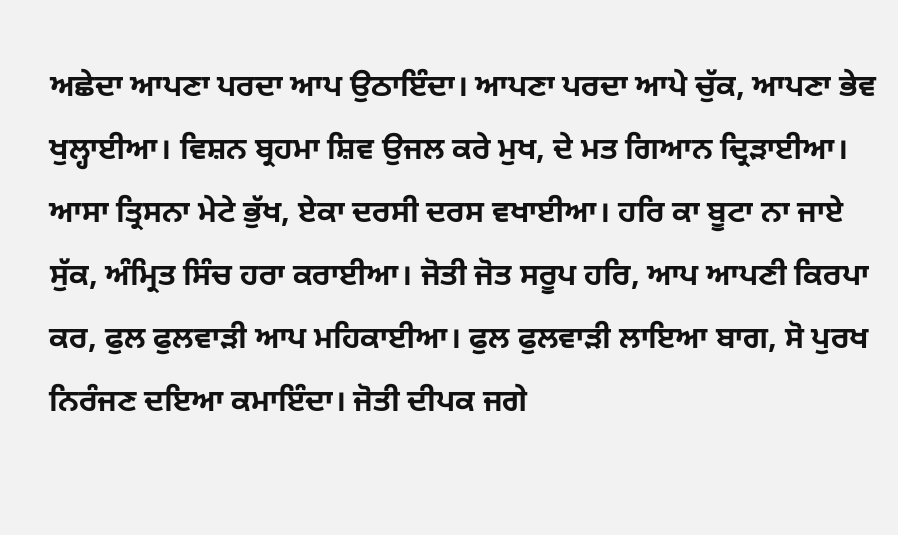ਅਛੇਦਾ ਆਪਣਾ ਪਰਦਾ ਆਪ ਉਠਾਇੰਦਾ। ਆਪਣਾ ਪਰਦਾ ਆਪੇ ਚੁੱਕ, ਆਪਣਾ ਭੇਵ ਖੁਲ੍ਹਾਈਆ। ਵਿਸ਼ਨ ਬ੍ਰਹਮਾ ਸ਼ਿਵ ਉਜਲ ਕਰੇ ਮੁਖ, ਦੇ ਮਤ ਗਿਆਨ ਦ੍ਰਿੜਾਈਆ। ਆਸਾ ਤ੍ਰਿਸਨਾ ਮੇਟੇ ਭੁੱਖ, ਏਕਾ ਦਰਸੀ ਦਰਸ ਵਖਾਈਆ। ਹਰਿ ਕਾ ਬੂਟਾ ਨਾ ਜਾਏ ਸੁੱਕ, ਅੰਮ੍ਰਿਤ ਸਿੰਚ ਹਰਾ ਕਰਾਈਆ। ਜੋਤੀ ਜੋਤ ਸਰੂਪ ਹਰਿ, ਆਪ ਆਪਣੀ ਕਿਰਪਾ ਕਰ, ਫੁਲ ਫੁਲਵਾੜੀ ਆਪ ਮਹਿਕਾਈਆ। ਫੁਲ ਫੁਲਵਾੜੀ ਲਾਇਆ ਬਾਗ, ਸੋ ਪੁਰਖ ਨਿਰੰਜਣ ਦਇਆ ਕਮਾਇੰਦਾ। ਜੋਤੀ ਦੀਪਕ ਜਗੇ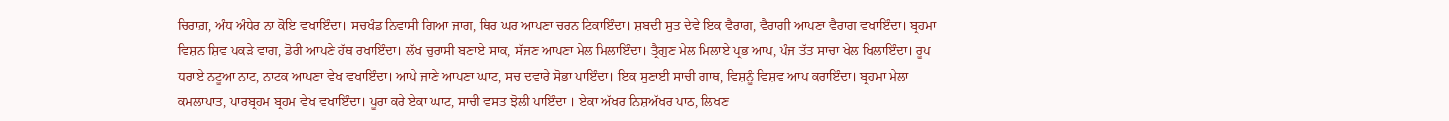ਚਿਰਾਗ਼, ਅੰਧ ਅੰਧੇਰ ਨਾ ਕੋਇ ਵਖਾਇੰਦਾ। ਸਚਖੰਡ ਨਿਵਾਸੀ ਗਿਆ ਜਾਗ, ਥਿਰ ਘਰ ਆਪਣਾ ਚਰਨ ਟਿਕਾਇੰਦਾ। ਸ਼ਬਦੀ ਸੁਤ ਦੇਵੇ ਇਕ ਵੈਰਾਗ, ਵੈਰਾਗੀ ਆਪਣਾ ਵੈਰਾਗ ਵਖਾਇੰਦਾ। ਬ੍ਰਹਮਾ ਵਿਸ਼ਨ ਸ਼ਿਵ ਪਕੜੇ ਵਾਗ, ਡੋਰੀ ਆਪਣੇ ਹੱਥ ਰਖਾਇੰਦਾ। ਲੱਖ ਚੁਰਾਸੀ ਬਣਾਏ ਸਾਕ, ਸੱਜਣ ਆਪਣਾ ਮੇਲ ਮਿਲਾਇੰਦਾ। ਤ੍ਰੈਗੁਣ ਮੇਲ ਮਿਲਾਏ ਪ੍ਰਭ ਆਪ, ਪੰਜ ਤੱਤ ਸਾਚਾ ਖੇਲ ਖਿਲਾਇੰਦਾ। ਰੂਪ ਧਰਾਏ ਨਟੂਆ ਨਾਟ, ਨਾਟਕ ਆਪਣਾ ਵੇਖ ਵਖਾਇੰਦਾ। ਆਪੇ ਜਾਣੇ ਆਪਣਾ ਘਾਟ, ਸਚ ਦਵਾਰੇ ਸੋਭਾ ਪਾਇੰਦਾ। ਇਕ ਸੁਣਾਈ ਸਾਚੀ ਗਾਥ, ਵਿਸ਼ਨੂੰ ਵਿਸ਼ਵ ਆਪ ਕਰਾਇੰਦਾ। ਬ੍ਰਹਮਾ ਮੇਲਾ ਕਮਲਾਪਾਤ, ਪਾਰਬ੍ਰਹਮ ਬ੍ਰਹਮ ਵੇਖ ਵਖਾਇੰਦਾ। ਪੂਰਾ ਕਰੇ ਏਕਾ ਘਾਟ, ਸਾਚੀ ਵਸਤ ਝੋਲੀ ਪਾਇੰਦਾ । ਏਕਾ ਅੱਖਰ ਨਿਸ਼ਅੱਖਰ ਪਾਠ, ਲਿਖਣ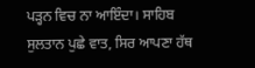ਪੜ੍ਹਨ ਵਿਚ ਨਾ ਆਇੰਦਾ। ਸਾਹਿਬ ਸੁਲਤਾਨ ਪੁਛੇ ਵਾਤ, ਸਿਰ ਆਪਣਾ ਹੱਥ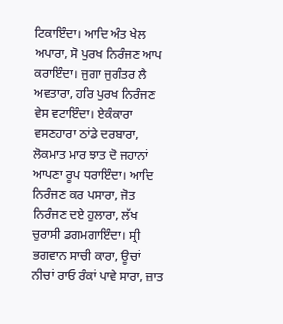ਟਿਕਾਇੰਦਾ। ਆਦਿ ਅੰਤ ਖੇਲ ਅਪਾਰਾ, ਸੋ ਪੁਰਖ ਨਿਰੰਜਣ ਆਪ ਕਰਾਇੰਦਾ। ਜੁਗਾ ਜੁਗੰਤਰ ਲੈ ਅਵਤਾਰਾ, ਹਰਿ ਪੁਰਖ ਨਿਰੰਜਣ ਵੇਸ ਵਟਾਇੰਦਾ। ਏਕੰਕਾਰਾ ਵਸਣਹਾਰਾ ਠਾਂਡੇ ਦਰਬਾਰਾ, ਲੋਕਮਾਤ ਮਾਰ ਝਾਤ ਦੋ ਜਹਾਨਾਂ ਆਪਣਾ ਰੂਪ ਧਰਾਇੰਦਾ। ਆਦਿ ਨਿਰੰਜਣ ਕਰ ਪਸਾਰਾ, ਜੋਤ ਨਿਰੰਜਣ ਦਏ ਹੁਲਾਰਾ, ਲੱਖ ਚੁਰਾਸੀ ਡਗਮਗਾਇੰਦਾ। ਸ੍ਰੀ ਭਗਵਾਨ ਸਾਚੀ ਕਾਰਾ, ਊਚਾਂ ਨੀਚਾਂ ਰਾਓ ਰੰਕਾਂ ਪਾਵੇ ਸਾਰਾ, ਜ਼ਾਤ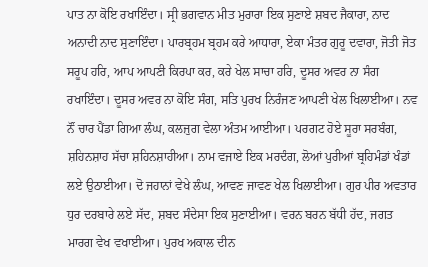ਪਾਤ ਨਾ ਕੋਇ ਰਖਾਇੰਦਾ। ਸ੍ਰੀ ਭਗਵਾਨ ਮੀਤ ਮੁਰਾਰਾ ਇਕ ਸੁਣਾਏ ਸ਼ਬਦ ਜੈਕਾਰਾ, ਨਾਦ ਅਨਾਦੀ ਨਾਦ ਸੁਣਾਇੰਦਾ। ਪਾਰਬ੍ਰਹਮ ਬ੍ਰਹਮ ਕਰੇ ਆਧਾਰਾ, ਏਕਾ ਮੰਤਰ ਗੁਰੂ ਦਵਾਰਾ, ਜੋਤੀ ਜੋਤ ਸਰੂਪ ਹਰਿ, ਆਪ ਆਪਣੀ ਕਿਰਪਾ ਕਰ, ਕਰੇ ਖੇਲ ਸਾਚਾ ਹਰਿ, ਦੂਸਰ ਅਵਰ ਨਾ ਸੰਗ ਰਖਾਇੰਦਾ। ਦੂਸਰ ਅਵਰ ਨਾ ਕੋਇ ਸੰਗ, ਸਤਿ ਪੁਰਖ ਨਿਰੰਜਣ ਆਪਣੀ ਖੇਲ ਖਿਲਾਈਆ। ਨਵ ਨੌਂ ਚਾਰ ਪੈਂਡਾ ਗਿਆ ਲੰਘ, ਕਲਜੁਗ ਵੇਲਾ ਅੰਤਮ ਆਈਆ। ਪਰਗਟ ਹੋਏ ਸੂਰਾ ਸਰਬੰਗ, ਸ਼ਹਿਨਸ਼ਾਹ ਸੱਚਾ ਸ਼ਹਿਨਸ਼ਾਹੀਆ। ਨਾਮ ਵਜਾਏ ਇਕ ਮਰਦੰਗ, ਲੋਆਂ ਪੁਰੀਆਂ ਬ੍ਰਹਿਮੰਡਾਂ ਖੰਡਾਂ ਲਏ ਉਠਾਈਆ। ਦੋ ਜਹਾਨਾਂ ਵੇਖੇ ਲੰਘ, ਆਵਣ ਜਾਵਣ ਖੇਲ ਖਿਲਾਈਆ। ਗੁਰ ਪੀਰ ਅਵਤਾਰ ਧੁਰ ਦਰਬਾਰੇ ਲਏ ਸੱਦ, ਸ਼ਬਦ ਸੰਦੇਸਾ ਇਕ ਸੁਣਾਈਆ। ਵਰਨ ਬਰਨ ਬੱਧੀ ਹੱਦ, ਜਗਤ ਮਾਰਗ ਵੇਖ ਵਖਾਈਆ। ਪੁਰਖ ਅਕਾਲ ਦੀਨ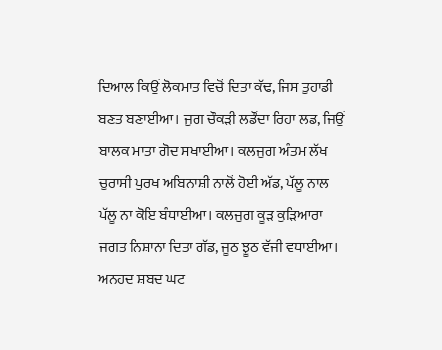ਦਿਆਲ ਕਿਉਂ ਲੋਕਮਾਤ ਵਿਚੋਂ ਦਿਤਾ ਕੱਢ, ਜਿਸ ਤੁਹਾਡੀ ਬਣਤ ਬਣਾਈਆ। ਜੁਗ ਚੌਕੜੀ ਲਡੌਂਦਾ ਰਿਹਾ ਲਡ, ਜਿਉਂ ਬਾਲਕ ਮਾਤਾ ਗੋਦ ਸਖਾਈਆ। ਕਲਜੁਗ ਅੰਤਮ ਲੱਖ ਚੁਰਾਸੀ ਪੁਰਖ ਅਬਿਨਾਸ਼ੀ ਨਾਲੋਂ ਹੋਈ ਅੱਡ, ਪੱਲੂ ਨਾਲ ਪੱਲੂ ਨਾ ਕੋਇ ਬੰਧਾਈਆ। ਕਲਜੁਗ ਕੂੜ ਕੁੜਿਆਰਾ ਜਗਤ ਨਿਸ਼ਾਨਾ ਦਿਤਾ ਗੱਡ, ਜੂਠ ਝੂਠ ਵੱਜੀ ਵਧਾਈਆ। ਅਨਹਦ ਸ਼ਬਦ ਘਟ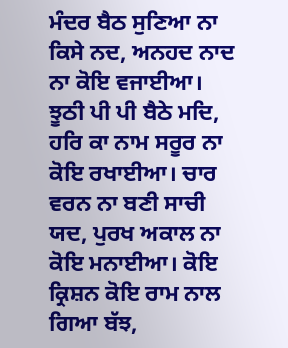ਮੰਦਰ ਬੈਠ ਸੁਣਿਆ ਨਾ ਕਿਸੇ ਨਦ, ਅਨਹਦ ਨਾਦ ਨਾ ਕੋਇ ਵਜਾਈਆ। ਝੂਠੀ ਪੀ ਪੀ ਬੈਠੇ ਮਦਿ, ਹਰਿ ਕਾ ਨਾਮ ਸਰੂਰ ਨਾ ਕੋਇ ਰਖਾਈਆ। ਚਾਰ ਵਰਨ ਨਾ ਬਣੀ ਸਾਚੀ ਯਦ, ਪੁਰਖ ਅਕਾਲ ਨਾ ਕੋਇ ਮਨਾਈਆ। ਕੋਇ ਕ੍ਰਿਸ਼ਨ ਕੋਇ ਰਾਮ ਨਾਲ ਗਿਆ ਬੱਝ,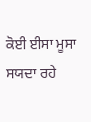ਕੋਈ ਈਸਾ ਮੂਸਾ ਸਯਦਾ ਰਹੇ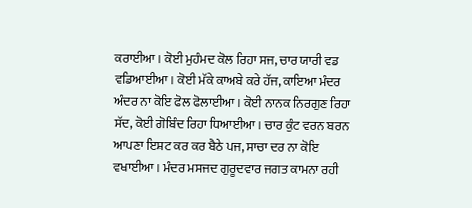ਕਰਾਈਆ। ਕੋਈ ਮੁਹੰਮਦ ਕੋਲ ਰਿਹਾ ਸਜ, ਚਾਰ ਯਾਰੀ ਵਡ ਵਡਿਆਈਆ। ਕੋਈ ਮੱਕੇ ਕਾਅਬੇ ਕਰੇ ਹੱਜ, ਕਾਇਆ ਮੰਦਰ ਅੰਦਰ ਨਾ ਕੋਇ ਫੋਲ ਫੋਲਾਈਆ। ਕੋਈ ਨਾਨਕ ਨਿਰਗੁਣ ਰਿਹਾ ਸੱਦ, ਕੋਈ ਗੋਬਿੰਦ ਰਿਹਾ ਧਿਆਈਆ। ਚਾਰ ਕੁੰਟ ਵਰਨ ਬਰਨ ਆਪਣਾ ਇਸ਼ਟ ਕਰ ਕਰ ਬੈਠੇ ਪਜ, ਸਾਚਾ ਦਰ ਨਾ ਕੋਇ ਵਖਾਈਆ। ਮੰਦਰ ਮਸਜਦ ਗੁਰੂਦਵਾਰ ਜਗਤ ਕਾਮਨਾ ਰਹੀ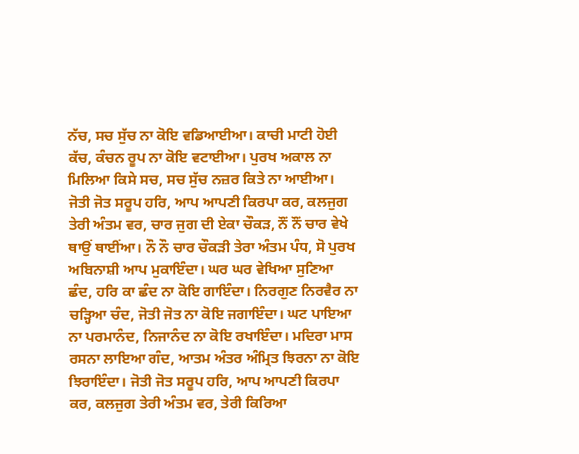ਨੱਚ, ਸਚ ਸੁੱਚ ਨਾ ਕੋਇ ਵਡਿਆਈਆ। ਕਾਚੀ ਮਾਟੀ ਹੋਈ ਕੱਚ, ਕੰਚਨ ਰੂਪ ਨਾ ਕੋਇ ਵਟਾਈਆ। ਪੁਰਖ ਅਕਾਲ ਨਾ ਮਿਲਿਆ ਕਿਸੇ ਸਚ, ਸਚ ਸੁੱਚ ਨਜ਼ਰ ਕਿਤੇ ਨਾ ਆਈਆ। ਜੋਤੀ ਜੋਤ ਸਰੂਪ ਹਰਿ, ਆਪ ਆਪਣੀ ਕਿਰਪਾ ਕਰ, ਕਲਜੁਗ ਤੇਰੀ ਅੰਤਮ ਵਰ, ਚਾਰ ਜੁਗ ਦੀ ਏਕਾ ਚੌਕੜ, ਨੌਂ ਨੌਂ ਚਾਰ ਵੇਖੇ ਥਾਉਂ ਥਾਈਂਆ। ਨੌ ਨੌ ਚਾਰ ਚੌਕੜੀ ਤੇਰਾ ਅੰਤਮ ਪੰਧ, ਸੋ ਪੁਰਖ ਅਬਿਨਾਸ਼ੀ ਆਪ ਮੁਕਾਇੰਦਾ। ਘਰ ਘਰ ਵੇਖਿਆ ਸੁਣਿਆ ਛੰਦ, ਹਰਿ ਕਾ ਛੰਦ ਨਾ ਕੋਇ ਗਾਇੰਦਾ। ਨਿਰਗੁਣ ਨਿਰਵੈਰ ਨਾ ਚੜ੍ਹਿਆ ਚੰਦ, ਜੋਤੀ ਜੋਤ ਨਾ ਕੋਇ ਜਗਾਇੰਦਾ। ਘਟ ਪਾਇਆ ਨਾ ਪਰਮਾਨੰਦ, ਨਿਜਾਨੰਦ ਨਾ ਕੋਇ ਰਖਾਇੰਦਾ। ਮਦਿਰਾ ਮਾਸ ਰਸਨਾ ਲਾਇਆ ਗੰਦ, ਆਤਮ ਅੰਤਰ ਅੰਮ੍ਰਿਤ ਝਿਰਨਾ ਨਾ ਕੋਇ ਝਿਰਾਇੰਦਾ। ਜੋਤੀ ਜੋਤ ਸਰੂਪ ਹਰਿ, ਆਪ ਆਪਣੀ ਕਿਰਪਾ ਕਰ, ਕਲਜੁਗ ਤੇਰੀ ਅੰਤਮ ਵਰ, ਤੇਰੀ ਕਿਰਿਆ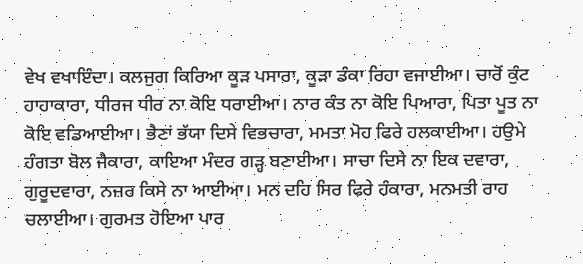ਵੇਖ ਵਖਾਇੰਦਾ। ਕਲਜੁਗ ਕਿਰਿਆ ਕੂੜ ਪਸਾਰਾ, ਕੂੜਾ ਡੰਕਾ ਰਿਹਾ ਵਜਾਈਆ। ਚਾਰੋਂ ਕੁੰਟ ਹਾਹਾਕਾਰਾ, ਧੀਰਜ ਧੀਰ ਨਾ ਕੋਇ ਧਰਾਈਆ। ਨਾਰ ਕੰਤ ਨਾ ਕੋਇ ਪਿਆਰਾ, ਪਿਤਾ ਪੂਤ ਨਾ ਕੋਇ ਵਡਿਆਈਆ। ਭੈਣਾਂ ਭੱਯਾ ਦਿਸੇ ਵਿਭਚਾਰਾ, ਮਮਤਾ ਮੋਹ ਫਿਰੇ ਹਲਕਾਈਆ। ਹਉਮੇ ਹੰਗਤਾ ਬੋਲ ਜੈਕਾਰਾ, ਕਾਇਆ ਮੰਦਰ ਗੜ੍ਹ ਬਣਾਈਆ। ਸਾਚਾ ਦਿਸੇ ਨਾ ਇਕ ਦਵਾਰਾ, ਗੁਰੂਦਵਾਰਾ, ਨਜ਼ਰ ਕਿਸੇ ਨਾ ਆਈਆ। ਮਨ ਦਹਿ ਸਿਰ ਫਿਰੇ ਹੰਕਾਰਾ, ਮਨਮਤੀ ਰਾਹ ਚਲਾਈਆ। ਗੁਰਮਤ ਹੋਇਆ ਪਾਰ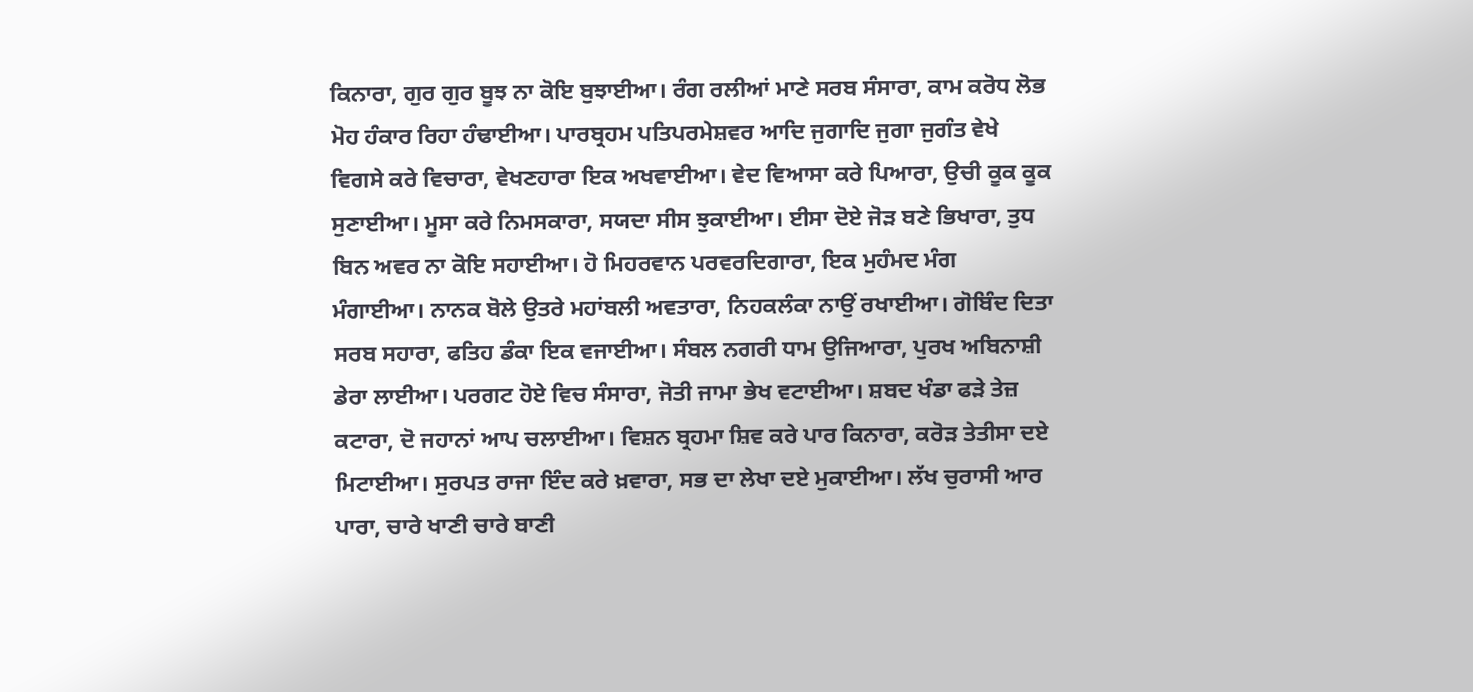ਕਿਨਾਰਾ, ਗੁਰ ਗੁਰ ਬੂਝ ਨਾ ਕੋਇ ਬੁਝਾਈਆ। ਰੰਗ ਰਲੀਆਂ ਮਾਣੇ ਸਰਬ ਸੰਸਾਰਾ, ਕਾਮ ਕਰੋਧ ਲੋਭ ਮੋਹ ਹੰਕਾਰ ਰਿਹਾ ਹੰਢਾਈਆ। ਪਾਰਬ੍ਰਹਮ ਪਤਿਪਰਮੇਸ਼ਵਰ ਆਦਿ ਜੁਗਾਦਿ ਜੁਗਾ ਜੁਗੰਤ ਵੇਖੇ ਵਿਗਸੇ ਕਰੇ ਵਿਚਾਰਾ, ਵੇਖਣਹਾਰਾ ਇਕ ਅਖਵਾਈਆ। ਵੇਦ ਵਿਆਸਾ ਕਰੇ ਪਿਆਰਾ, ਉਚੀ ਕੂਕ ਕੂਕ ਸੁਣਾਈਆ। ਮੂਸਾ ਕਰੇ ਨਿਮਸਕਾਰਾ, ਸਯਦਾ ਸੀਸ ਝੁਕਾਈਆ। ਈਸਾ ਦੋਏ ਜੋੜ ਬਣੇ ਭਿਖਾਰਾ, ਤੁਧ ਬਿਨ ਅਵਰ ਨਾ ਕੋਇ ਸਹਾਈਆ। ਹੋ ਮਿਹਰਵਾਨ ਪਰਵਰਦਿਗਾਰਾ, ਇਕ ਮੁਹੰਮਦ ਮੰਗ ਮੰਗਾਈਆ। ਨਾਨਕ ਬੋਲੇ ਉਤਰੇ ਮਹਾਂਬਲੀ ਅਵਤਾਰਾ, ਨਿਹਕਲੰਕਾ ਨਾਉਂ ਰਖਾਈਆ। ਗੋਬਿੰਦ ਦਿਤਾ ਸਰਬ ਸਹਾਰਾ, ਫਤਿਹ ਡੰਕਾ ਇਕ ਵਜਾਈਆ। ਸੰਬਲ ਨਗਰੀ ਧਾਮ ਉਜਿਆਰਾ, ਪੁਰਖ ਅਬਿਨਾਸ਼ੀ ਡੇਰਾ ਲਾਈਆ। ਪਰਗਟ ਹੋਏ ਵਿਚ ਸੰਸਾਰਾ, ਜੋਤੀ ਜਾਮਾ ਭੇਖ ਵਟਾਈਆ। ਸ਼ਬਦ ਖੰਡਾ ਫੜੇ ਤੇਜ਼ ਕਟਾਰਾ, ਦੋ ਜਹਾਨਾਂ ਆਪ ਚਲਾਈਆ। ਵਿਸ਼ਨ ਬ੍ਰਹਮਾ ਸ਼ਿਵ ਕਰੇ ਪਾਰ ਕਿਨਾਰਾ, ਕਰੋੜ ਤੇਤੀਸਾ ਦਏ ਮਿਟਾਈਆ। ਸੁਰਪਤ ਰਾਜਾ ਇੰਦ ਕਰੇ ਖ਼ਵਾਰਾ, ਸਭ ਦਾ ਲੇਖਾ ਦਏ ਮੁਕਾਈਆ। ਲੱਖ ਚੁਰਾਸੀ ਆਰ ਪਾਰਾ, ਚਾਰੇ ਖਾਣੀ ਚਾਰੇ ਬਾਣੀ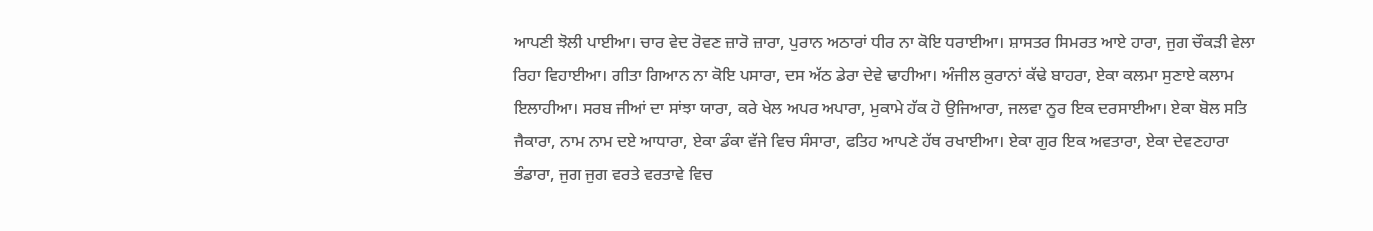ਆਪਣੀ ਝੋਲੀ ਪਾਈਆ। ਚਾਰ ਵੇਦ ਰੋਵਣ ਜ਼ਾਰੋ ਜ਼ਾਰਾ, ਪੁਰਾਨ ਅਠਾਰਾਂ ਧੀਰ ਨਾ ਕੋਇ ਧਰਾਈਆ। ਸ਼ਾਸਤਰ ਸਿਮਰਤ ਆਏ ਹਾਰਾ, ਜੁਗ ਚੌਕੜੀ ਵੇਲਾ ਰਿਹਾ ਵਿਹਾਈਆ। ਗੀਤਾ ਗਿਆਨ ਨਾ ਕੋਇ ਪਸਾਰਾ, ਦਸ ਅੱਠ ਡੇਰਾ ਦੇਵੇ ਢਾਹੀਆ। ਅੰਜੀਲ ਕ਼ੁਰਾਨਾਂ ਕੱਢੇ ਬਾਹਰਾ, ਏਕਾ ਕਲਮਾ ਸੁਣਾਏ ਕਲਾਮ ਇਲਾਹੀਆ। ਸਰਬ ਜੀਆਂ ਦਾ ਸਾਂਝਾ ਯਾਰਾ, ਕਰੇ ਖੇਲ ਅਪਰ ਅਪਾਰਾ, ਮੁਕਾਮੇ ਹੱਕ ਹੋ ਉਜਿਆਰਾ, ਜਲਵਾ ਨੂਰ ਇਕ ਦਰਸਾਈਆ। ਏਕਾ ਬੋਲ ਸਤਿ ਜੈਕਾਰਾ, ਨਾਮ ਨਾਮ ਦਏ ਆਧਾਰਾ, ਏਕਾ ਡੰਕਾ ਵੱਜੇ ਵਿਚ ਸੰਸਾਰਾ, ਫਤਿਹ ਆਪਣੇ ਹੱਥ ਰਖਾਈਆ। ਏਕਾ ਗੁਰ ਇਕ ਅਵਤਾਰਾ, ਏਕਾ ਦੇਵਣਹਾਰਾ ਭੰਡਾਰਾ, ਜੁਗ ਜੁਗ ਵਰਤੇ ਵਰਤਾਵੇ ਵਿਚ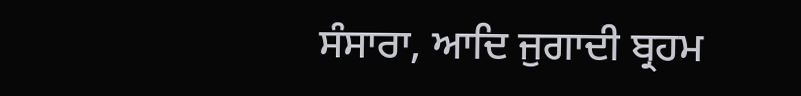ਸੰਸਾਰਾ, ਆਦਿ ਜੁਗਾਦੀ ਬ੍ਰਹਮ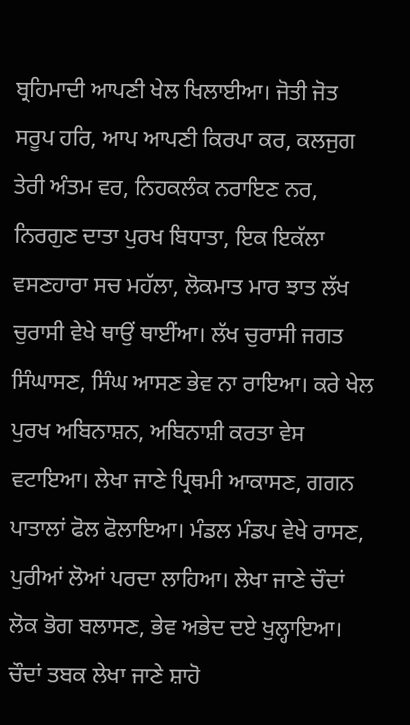ਬ੍ਰਹਿਮਾਦੀ ਆਪਣੀ ਖੇਲ ਖਿਲਾਈਆ। ਜੋਤੀ ਜੋਤ ਸਰੂਪ ਹਰਿ, ਆਪ ਆਪਣੀ ਕਿਰਪਾ ਕਰ, ਕਲਜੁਗ ਤੇਰੀ ਅੰਤਮ ਵਰ, ਨਿਹਕਲੰਕ ਨਰਾਇਣ ਨਰ, ਨਿਰਗੁਣ ਦਾਤਾ ਪੁਰਖ ਬਿਧਾਤਾ, ਇਕ ਇਕੱਲਾ ਵਸਣਹਾਰਾ ਸਚ ਮਹੱਲਾ, ਲੋਕਮਾਤ ਮਾਰ ਝਾਤ ਲੱਖ ਚੁਰਾਸੀ ਵੇਖੇ ਥਾਉਂ ਥਾਈਂਆ। ਲੱਖ ਚੁਰਾਸੀ ਜਗਤ ਸਿੰਘਾਸਣ, ਸਿੰਘ ਆਸਣ ਭੇਵ ਨਾ ਰਾਇਆ। ਕਰੇ ਖੇਲ ਪੁਰਖ ਅਬਿਨਾਸ਼ਨ, ਅਬਿਨਾਸ਼ੀ ਕਰਤਾ ਵੇਸ ਵਟਾਇਆ। ਲੇਖਾ ਜਾਣੇ ਪ੍ਰਿਥਮੀ ਆਕਾਸਣ, ਗਗਨ ਪਾਤਾਲਾਂ ਫੋਲ ਫੋਲਾਇਆ। ਮੰਡਲ ਮੰਡਪ ਵੇਖੇ ਰਾਸਣ, ਪੁਰੀਆਂ ਲੋਆਂ ਪਰਦਾ ਲਾਹਿਆ। ਲੇਖਾ ਜਾਣੇ ਚੌਦਾਂ ਲੋਕ ਭੋਗ ਬਲਾਸਣ, ਭੇਵ ਅਭੇਦ ਦਏ ਖੁਲ੍ਹਾਇਆ। ਚੌਦਾਂ ਤਬਕ ਲੇਖਾ ਜਾਣੇ ਸ਼ਾਹੋ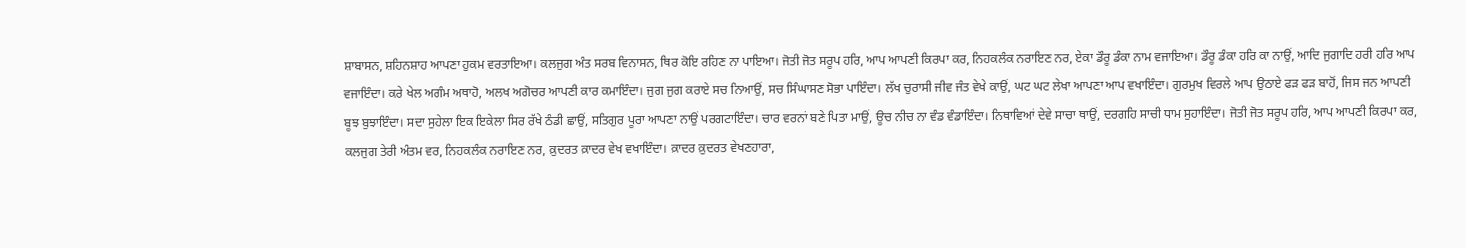ਸ਼ਾਬਾਸਨ, ਸ਼ਹਿਨਸ਼ਾਹ ਆਪਣਾ ਹੁਕਮ ਵਰਤਾਇਆ। ਕਲਜੁਗ ਅੰਤ ਸਰਬ ਵਿਨਾਸਨ, ਥਿਰ ਕੋਇ ਰਹਿਣ ਨਾ ਪਾਇਆ। ਜੋਤੀ ਜੋਤ ਸਰੂਪ ਹਰਿ, ਆਪ ਆਪਣੀ ਕਿਰਪਾ ਕਰ, ਨਿਹਕਲੰਕ ਨਰਾਇਣ ਨਰ, ਏਕਾ ਡੌਰੂ ਡੰਕਾ ਨਾਮ ਵਜਾਇਆ। ਡੌਰੂ ਡੰਕਾ ਹਰਿ ਕਾ ਨਾਉਂ, ਆਦਿ ਜੁਗਾਦਿ ਹਰੀ ਹਰਿ ਆਪ ਵਜਾਇੰਦਾ। ਕਰੇ ਖੇਲ ਅਗੰਮ ਅਥਾਹੋ, ਅਲਖ ਅਗੋਚਰ ਆਪਣੀ ਕਾਰ ਕਮਾਇੰਦਾ। ਜੁਗ ਜੁਗ ਕਰਾਏ ਸਚ ਨਿਆਉਂ, ਸਚ ਸਿੰਘਾਸਣ ਸੋਭਾ ਪਾਇੰਦਾ। ਲੱਖ ਚੁਰਾਸੀ ਜੀਵ ਜੰਤ ਵੇਖੇ ਕਾਉਂ, ਘਟ ਘਟ ਲੇਖਾ ਆਪਣਾ ਆਪ ਵਖਾਇੰਦਾ। ਗੁਰਮੁਖ ਵਿਰਲੇ ਆਪ ਉਠਾਏ ਫੜ ਫੜ ਬਾਹੋਂ, ਜਿਸ ਜਨ ਆਪਣੀ ਬੂਝ ਬੁਝਾਇੰਦਾ। ਸਦਾ ਸੁਹੇਲਾ ਇਕ ਇਕੇਲਾ ਸਿਰ ਰੱਖੇ ਠੰਡੀ ਛਾਉਂ, ਸਤਿਗੁਰ ਪੂਰਾ ਆਪਣਾ ਨਾਉਂ ਪਰਗਟਾਇੰਦਾ। ਚਾਰ ਵਰਨਾਂ ਬਣੇ ਪਿਤਾ ਮਾਉਂ, ਊਚ ਨੀਚ ਨਾ ਵੰਡ ਵੰਡਾਇੰਦਾ। ਨਿਥਾਵਿਆਂ ਦੇਵੇ ਸਾਚਾ ਥਾਉਂ, ਦਰਗਹਿ ਸਾਚੀ ਧਾਮ ਸੁਹਾਇੰਦਾ। ਜੋਤੀ ਜੋਤ ਸਰੂਪ ਹਰਿ, ਆਪ ਆਪਣੀ ਕਿਰਪਾ ਕਰ, ਕਲਜੁਗ ਤੇਰੀ ਅੰਤਮ ਵਰ, ਨਿਹਕਲੰਕ ਨਰਾਇਣ ਨਰ, ਕ਼ੁਦਰਤ ਕ਼ਾਦਰ ਵੇਖ ਵਖਾਇੰਦਾ। ਕ਼ਾਦਰ ਕ਼ੁਦਰਤ ਵੇਖਣਹਾਰਾ,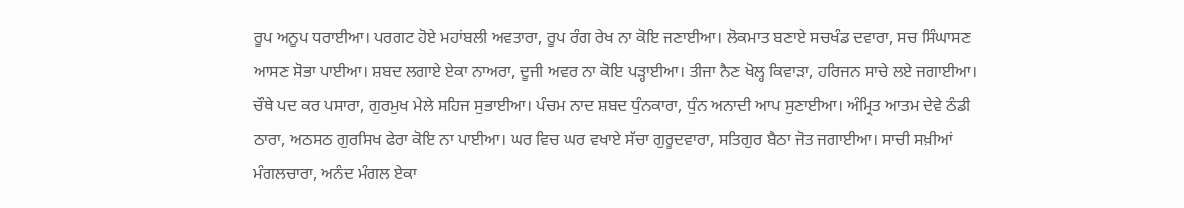ਰੂਪ ਅਨੂਪ ਧਰਾਈਆ। ਪਰਗਟ ਹੋਏ ਮਹਾਂਬਲੀ ਅਵਤਾਰਾ, ਰੂਪ ਰੰਗ ਰੇਖ ਨਾ ਕੋਇ ਜਣਾਈਆ। ਲੋਕਮਾਤ ਬਣਾਏ ਸਚਖੰਡ ਦਵਾਰਾ, ਸਚ ਸਿੰਘਾਸਣ ਆਸਣ ਸੋਭਾ ਪਾਈਆ। ਸ਼ਬਦ ਲਗਾਏ ਏਕਾ ਨਾਅਰਾ, ਦੂਜੀ ਅਵਰ ਨਾ ਕੋਇ ਪੜ੍ਹਾਈਆ। ਤੀਜਾ ਨੈਣ ਖੋਲ੍ਹ ਕਿਵਾੜਾ, ਹਰਿਜਨ ਸਾਚੇ ਲਏ ਜਗਾਈਆ। ਚੌਥੇ ਪਦ ਕਰ ਪਸਾਰਾ, ਗੁਰਮੁਖ ਮੇਲੇ ਸਹਿਜ ਸੁਭਾਈਆ। ਪੰਚਮ ਨਾਦ ਸ਼ਬਦ ਧੁੰਨਕਾਰਾ, ਧੁੰਨ ਅਨਾਦੀ ਆਪ ਸੁਣਾਈਆ। ਅੰਮ੍ਰਿਤ ਆਤਮ ਦੇਵੇ ਠੰਡੀ ਠਾਰਾ, ਅਠਸਠ ਗੁਰਸਿਖ ਫੇਰਾ ਕੋਇ ਨਾ ਪਾਈਆ। ਘਰ ਵਿਚ ਘਰ ਵਖਾਏ ਸੱਚਾ ਗੁਰੂਦਵਾਰਾ, ਸਤਿਗੁਰ ਬੈਠਾ ਜੋਤ ਜਗਾਈਆ। ਸਾਚੀ ਸਖ਼ੀਆਂ ਮੰਗਲਚਾਰਾ, ਅਨੰਦ ਮੰਗਲ ਏਕਾ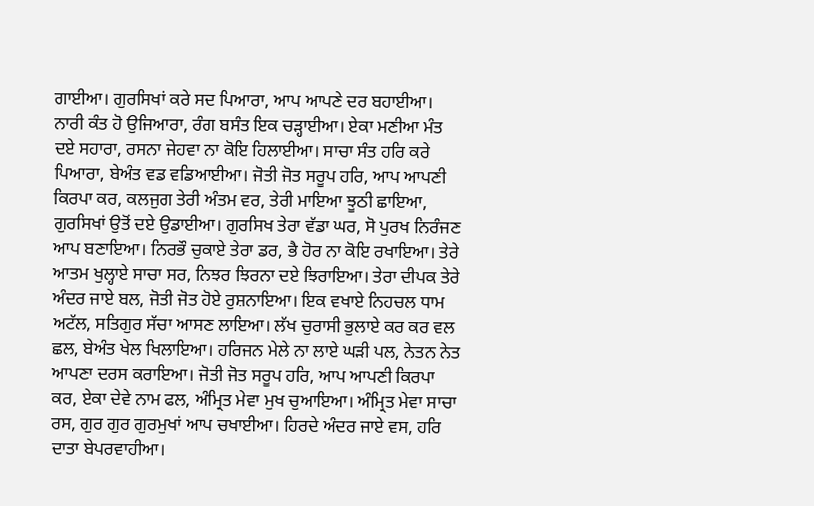ਗਾਈਆ। ਗੁਰਸਿਖਾਂ ਕਰੇ ਸਦ ਪਿਆਰਾ, ਆਪ ਆਪਣੇ ਦਰ ਬਹਾਈਆ। ਨਾਰੀ ਕੰਤ ਹੋ ਉਜਿਆਰਾ, ਰੰਗ ਬਸੰਤ ਇਕ ਚੜ੍ਹਾਈਆ। ਏਕਾ ਮਣੀਆ ਮੰਤ ਦਏ ਸਹਾਰਾ, ਰਸਨਾ ਜੇਹਵਾ ਨਾ ਕੋਇ ਹਿਲਾਈਆ। ਸਾਚਾ ਸੰਤ ਹਰਿ ਕਰੇ ਪਿਆਰਾ, ਬੇਅੰਤ ਵਡ ਵਡਿਆਈਆ। ਜੋਤੀ ਜੋਤ ਸਰੂਪ ਹਰਿ, ਆਪ ਆਪਣੀ ਕਿਰਪਾ ਕਰ, ਕਲਜੁਗ ਤੇਰੀ ਅੰਤਮ ਵਰ, ਤੇਰੀ ਮਾਇਆ ਝੂਠੀ ਛਾਇਆ, ਗੁਰਸਿਖਾਂ ਉਤੋਂ ਦਏ ਉਡਾਈਆ। ਗੁਰਸਿਖ ਤੇਰਾ ਵੱਡਾ ਘਰ, ਸੋ ਪੁਰਖ ਨਿਰੰਜਣ ਆਪ ਬਣਾਇਆ। ਨਿਰਭੌ ਚੁਕਾਏ ਤੇਰਾ ਡਰ, ਭੈ ਹੋਰ ਨਾ ਕੋਇ ਰਖਾਇਆ। ਤੇਰੇ ਆਤਮ ਖੁਲ੍ਹਾਏ ਸਾਚਾ ਸਰ, ਨਿਝਰ ਝਿਰਨਾ ਦਏ ਝਿਰਾਇਆ। ਤੇਰਾ ਦੀਪਕ ਤੇਰੇ ਅੰਦਰ ਜਾਏ ਬਲ, ਜੋਤੀ ਜੋਤ ਹੋਏ ਰੁਸ਼ਨਾਇਆ। ਇਕ ਵਖਾਏ ਨਿਹਚਲ ਧਾਮ ਅਟੱਲ, ਸਤਿਗੁਰ ਸੱਚਾ ਆਸਣ ਲਾਇਆ। ਲੱਖ ਚੁਰਾਸੀ ਭੁਲਾਏ ਕਰ ਕਰ ਵਲ ਛਲ, ਬੇਅੰਤ ਖੇਲ ਖਿਲਾਇਆ। ਹਰਿਜਨ ਮੇਲੇ ਨਾ ਲਾਏ ਘੜੀ ਪਲ, ਨੇਤਨ ਨੇਤ ਆਪਣਾ ਦਰਸ ਕਰਾਇਆ। ਜੋਤੀ ਜੋਤ ਸਰੂਪ ਹਰਿ, ਆਪ ਆਪਣੀ ਕਿਰਪਾ ਕਰ, ਏਕਾ ਦੇਵੇ ਨਾਮ ਫਲ, ਅੰਮ੍ਰਿਤ ਮੇਵਾ ਮੁਖ ਚੁਆਇਆ। ਅੰਮ੍ਰਿਤ ਮੇਵਾ ਸਾਚਾ ਰਸ, ਗੁਰ ਗੁਰ ਗੁਰਮੁਖਾਂ ਆਪ ਚਖਾਈਆ। ਹਿਰਦੇ ਅੰਦਰ ਜਾਏ ਵਸ, ਹਰਿ ਦਾਤਾ ਬੇਪਰਵਾਹੀਆ।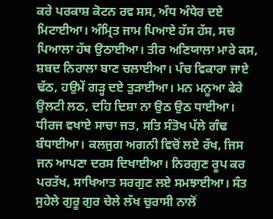ਕਰੇ ਪਰਕਾਸ਼ ਕੋਟਨ ਰਵ ਸਸ, ਅੰਧ ਅੰਧੇਰ ਦਏ ਮਿਟਾਈਆ। ਅੰਮ੍ਰਿਤ ਜਾਮ ਪਿਆਏ ਹੱਸ ਹੱਸ, ਸਚ ਪਿਆਲਾ ਹੱਥ ਉਠਾਈਆ। ਤੀਰ ਅਣਿਯਾਲਾ ਮਾਰੇ ਕਸ, ਸ਼ਬਦ ਨਿਰਾਲਾ ਬਾਣ ਚਲਾਈਆ। ਪੰਚ ਵਿਕਾਰਾ ਜਾਏ ਢੱਠ, ਹਉਮੇਂ ਗੜ੍ਹ ਦਏ ਤੁੜਾਈਆ। ਮਨ ਮਨੂਆ ਫੇਰੇ ਉਲਟੀ ਲਠ, ਦਹਿ ਦਿਸ਼ਾ ਨਾ ਉਠ ਉਠ ਧਾਈਆ। ਧੀਰਜ ਵਖਾਏ ਸਾਚਾ ਜਤ, ਸਤਿ ਸੰਤੋਖ ਪੱਲੇ ਗੰਢ ਬੰਧਾਈਆ। ਕਲਜੁਗ ਅਗਨੀ ਵਿਚੋਂ ਲਏ ਰੱਖ, ਜਿਸ ਜਨ ਆਪਣਾ ਦਰਸ ਦਿਖਾਈਆ। ਨਿਰਗੁਣ ਰੂਪ ਕਰ ਪਰਤੱਖ, ਸਾਖਿਆਤ ਸਰਗੁਣ ਲਏ ਸਮਝਾਈਆ। ਸੰਤ ਸੁਹੇਲੇ ਗੁਰੂ ਗੁਰ ਚੇਲੇ ਲੱਖ ਚੁਰਾਸੀ ਨਾਲੋਂ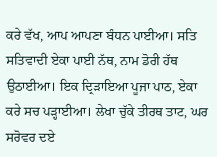ਕਰੇ ਵੱਖ, ਆਪ ਆਪਣਾ ਬੰਧਨ ਪਾਈਆ। ਸਤਿ ਸਤਿਵਾਦੀ ਏਕਾ ਪਾਈ ਨੱਥ, ਨਾਮ ਡੋਰੀ ਹੱਥ ਉਠਾਈਆ। ਇਕ ਦ੍ਰਿੜਾਇਆ ਪੂਜਾ ਪਾਠ, ਏਕਾ ਕਰੇ ਸਚ ਪੜ੍ਹਾਈਆ। ਲੇਖਾ ਚੁੱਕੇ ਤੀਰਥ ਤਾਟ, ਘਰ ਸਰੋਵਰ ਦਏ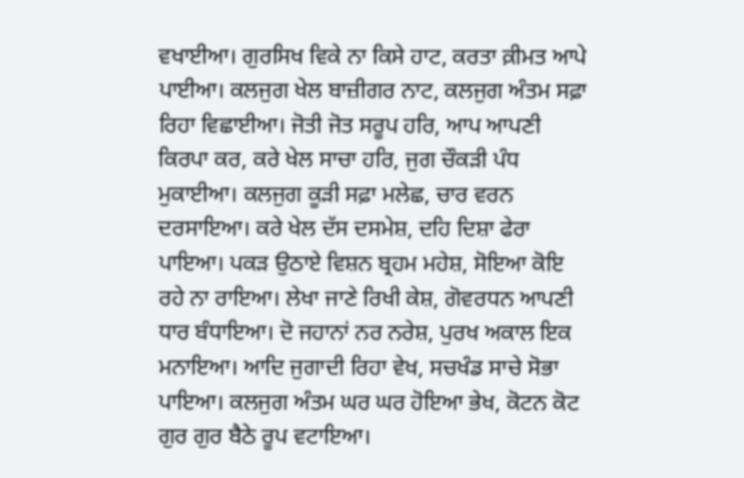ਵਖਾਈਆ। ਗੁਰਸਿਖ ਵਿਕੇ ਨਾ ਕਿਸੇ ਹਾਟ, ਕਰਤਾ ਕ਼ੀਮਤ ਆਪੇ ਪਾਈਆ। ਕਲਜੁਗ ਖੇਲ ਬਾਜ਼ੀਗਰ ਨਾਟ, ਕਲਜੁਗ ਅੰਤਮ ਸਫ਼ਾ ਰਿਹਾ ਵਿਛਾਈਆ। ਜੋਤੀ ਜੋਤ ਸਰੂਪ ਹਰਿ, ਆਪ ਆਪਣੀ ਕਿਰਪਾ ਕਰ, ਕਰੇ ਖੇਲ ਸਾਚਾ ਹਰਿ, ਜੁਗ ਚੌਕੜੀ ਪੰਧ ਮੁਕਾਈਆ। ਕਲਜੁਗ ਕੂੜੀ ਸਫ਼ਾ ਮਲੇਛ, ਚਾਰ ਵਰਨ ਦਰਸਾਇਆ। ਕਰੇ ਖੇਲ ਦੱਸ ਦਸਮੇਸ਼, ਦਹਿ ਦਿਸ਼ਾ ਫੇਰਾ ਪਾਇਆ। ਪਕੜ ਉਠਾਏ ਵਿਸ਼ਨ ਬ੍ਰਹਮ ਮਹੇਸ਼, ਸੋਇਆ ਕੋਇ ਰਹੇ ਨਾ ਰਾਇਆ। ਲੇਖਾ ਜਾਣੇ ਰਿਖੀ ਕੇਸ਼, ਗੋਵਰਧਨ ਆਪਣੀ ਧਾਰ ਬੰਧਾਇਆ। ਦੋ ਜਹਾਨਾਂ ਨਰ ਨਰੇਸ਼, ਪੁਰਖ ਅਕਾਲ ਇਕ ਮਨਾਇਆ। ਆਦਿ ਜੁਗਾਦੀ ਰਿਹਾ ਵੇਖ, ਸਚਖੰਡ ਸਾਚੇ ਸੋਭਾ ਪਾਇਆ। ਕਲਜੁਗ ਅੰਤਮ ਘਰ ਘਰ ਹੋਇਆ ਭੇਖ, ਕੋਟਨ ਕੋਟ ਗੁਰ ਗੁਰ ਬੈਠੇ ਰੂਪ ਵਟਾਇਆ।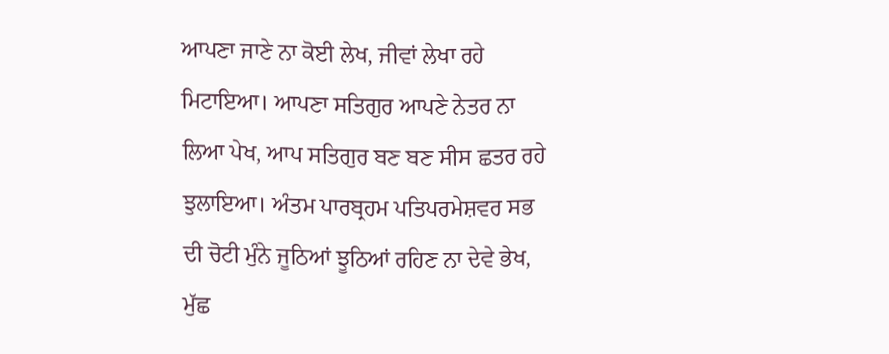ਆਪਣਾ ਜਾਣੇ ਨਾ ਕੋਈ ਲੇਖ, ਜੀਵਾਂ ਲੇਖਾ ਰਹੇ ਮਿਟਾਇਆ। ਆਪਣਾ ਸਤਿਗੁਰ ਆਪਣੇ ਨੇਤਰ ਨਾ ਲਿਆ ਪੇਖ, ਆਪ ਸਤਿਗੁਰ ਬਣ ਬਣ ਸੀਸ ਛਤਰ ਰਹੇ ਝੁਲਾਇਆ। ਅੰਤਮ ਪਾਰਬ੍ਰਹਮ ਪਤਿਪਰਮੇਸ਼ਵਰ ਸਭ ਦੀ ਚੋਟੀ ਮੁੰਨੇ ਜੂਠਿਆਂ ਝੂਠਿਆਂ ਰਹਿਣ ਨਾ ਦੇਵੇ ਭੇਖ, ਮੁੱਛ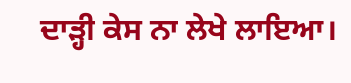ਦਾੜ੍ਹੀ ਕੇਸ ਨਾ ਲੇਖੇ ਲਾਇਆ।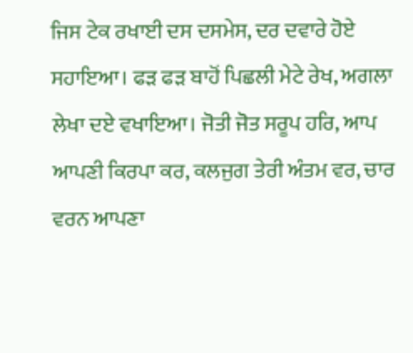ਜਿਸ ਟੇਕ ਰਖਾਈ ਦਸ ਦਸਮੇਸ, ਦਰ ਦਵਾਰੇ ਹੋਏ ਸਹਾਇਆ। ਫੜ ਫੜ ਬਾਹੋਂ ਪਿਛਲੀ ਮੇਟੇ ਰੇਖ, ਅਗਲਾ ਲੇਖਾ ਦਏ ਵਖਾਇਆ। ਜੋਤੀ ਜੋਤ ਸਰੂਪ ਹਰਿ, ਆਪ ਆਪਣੀ ਕਿਰਪਾ ਕਰ, ਕਲਜੁਗ ਤੇਰੀ ਅੰਤਮ ਵਰ, ਚਾਰ ਵਰਨ ਆਪਣਾ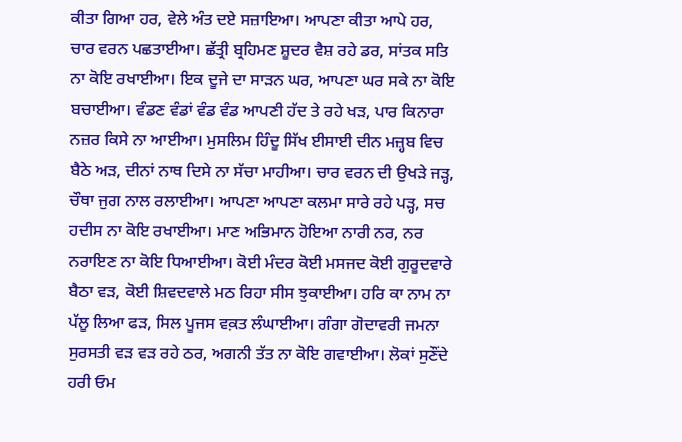ਕੀਤਾ ਗਿਆ ਹਰ, ਵੇਲੇ ਅੰਤ ਦਏ ਸਜ਼ਾਇਆ। ਆਪਣਾ ਕੀਤਾ ਆਪੇ ਹਰ, ਚਾਰ ਵਰਨ ਪਛਤਾਈਆ। ਛੱਤ੍ਰੀ ਬ੍ਰਹਿਮਣ ਸ਼ੂਦਰ ਵੈਸ਼ ਰਹੇ ਡਰ, ਸਾਂਤਕ ਸਤਿ ਨਾ ਕੋਇ ਰਖਾਈਆ। ਇਕ ਦੂਜੇ ਦਾ ਸਾੜਨ ਘਰ, ਆਪਣਾ ਘਰ ਸਕੇ ਨਾ ਕੋਇ ਬਚਾਈਆ। ਵੰਡਣ ਵੰਡਾਂ ਵੰਡ ਵੰਡ ਆਪਣੀ ਹੱਦ ਤੇ ਰਹੇ ਖੜ, ਪਾਰ ਕਿਨਾਰਾ ਨਜ਼ਰ ਕਿਸੇ ਨਾ ਆਈਆ। ਮੁਸਲਿਮ ਹਿੰਦੂ ਸਿੱਖ ਈਸਾਈ ਦੀਨ ਮਜ਼੍ਹਬ ਵਿਚ ਬੈਠੇ ਅੜ, ਦੀਨਾਂ ਨਾਥ ਦਿਸੇ ਨਾ ਸੱਚਾ ਮਾਹੀਆ। ਚਾਰ ਵਰਨ ਦੀ ਉਖੜੇ ਜੜ੍ਹ, ਚੌਥਾ ਜੁਗ ਨਾਲ ਰਲਾਈਆ। ਆਪਣਾ ਆਪਣਾ ਕਲਮਾ ਸਾਰੇ ਰਹੇ ਪੜ੍ਹ, ਸਚ ਹਦੀਸ ਨਾ ਕੋਇ ਰਖਾਈਆ। ਮਾਣ ਅਭਿਮਾਨ ਹੋਇਆ ਨਾਰੀ ਨਰ, ਨਰ ਨਰਾਇਣ ਨਾ ਕੋਇ ਧਿਆਈਆ। ਕੋਈ ਮੰਦਰ ਕੋਈ ਮਸਜਦ ਕੋਈ ਗੁਰੂਦਵਾਰੇ ਬੈਠਾ ਵੜ, ਕੋਈ ਸ਼ਿਵਦਵਾਲੇ ਮਠ ਰਿਹਾ ਸੀਸ ਝੁਕਾਈਆ। ਹਰਿ ਕਾ ਨਾਮ ਨਾ ਪੱਲੂ ਲਿਆ ਫੜ, ਸਿਲ ਪੂਜਸ ਵਕ਼ਤ ਲੰਘਾਈਆ। ਗੰਗਾ ਗੋਦਾਵਰੀ ਜਮਨਾ ਸੁਰਸਤੀ ਵੜ ਵੜ ਰਹੇ ਠਰ, ਅਗਨੀ ਤੱਤ ਨਾ ਕੋਇ ਗਵਾਈਆ। ਲੋਕਾਂ ਸੁਣੌਂਦੇ ਹਰੀ ਓਮ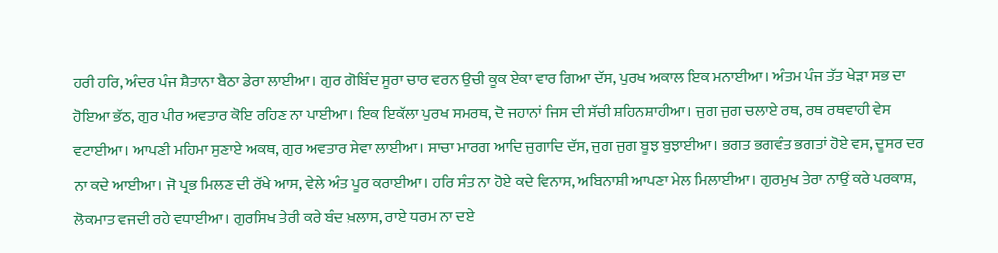ਹਰੀ ਹਰਿ, ਅੰਦਰ ਪੰਜ ਸ਼ੈਤਾਨਾ ਬੈਠਾ ਡੇਰਾ ਲਾਈਆ। ਗੁਰ ਗੋਬਿੰਦ ਸੂਰਾ ਚਾਰ ਵਰਨ ਉਚੀ ਕੂਕ ਏਕਾ ਵਾਰ ਗਿਆ ਦੱਸ, ਪੁਰਖ ਅਕਾਲ ਇਕ ਮਨਾਈਆ। ਅੰਤਮ ਪੰਜ ਤੱਤ ਖੇੜਾ ਸਭ ਦਾ ਹੋਇਆ ਭੱਠ, ਗੁਰ ਪੀਰ ਅਵਤਾਰ ਕੋਇ ਰਹਿਣ ਨਾ ਪਾਈਆ। ਇਕ ਇਕੱਲਾ ਪੁਰਖ ਸਮਰਥ, ਦੋ ਜਹਾਨਾਂ ਜਿਸ ਦੀ ਸੱਚੀ ਸ਼ਹਿਨਸ਼ਾਹੀਆ। ਜੁਗ ਜੁਗ ਚਲਾਏ ਰਥ, ਰਥ ਰਥਵਾਹੀ ਵੇਸ ਵਟਾਈਆ। ਆਪਣੀ ਮਹਿਮਾ ਸੁਣਾਏ ਅਕਥ, ਗੁਰ ਅਵਤਾਰ ਸੇਵਾ ਲਾਈਆ। ਸਾਚਾ ਮਾਰਗ ਆਦਿ ਜੁਗਾਦਿ ਦੱਸ, ਜੁਗ ਜੁਗ ਬੂਝ ਬੁਝਾਈਆ। ਭਗਤ ਭਗਵੰਤ ਭਗਤਾਂ ਹੋਏ ਵਸ, ਦੂਸਰ ਦਰ ਨਾ ਕਦੇ ਆਈਆ। ਜੋ ਪ੍ਰਭ ਮਿਲਣ ਦੀ ਰੱਖੇ ਆਸ, ਵੇਲੇ ਅੰਤ ਪੂਰ ਕਰਾਈਆ। ਹਰਿ ਸੰਤ ਨਾ ਹੋਏ ਕਦੇ ਵਿਨਾਸ, ਅਬਿਨਾਸ਼ੀ ਆਪਣਾ ਮੇਲ ਮਿਲਾਈਆ। ਗੁਰਮੁਖ ਤੇਰਾ ਨਾਉਂ ਕਰੇ ਪਰਕਾਸ਼, ਲੋਕਮਾਤ ਵਜਦੀ ਰਹੇ ਵਧਾਈਆ। ਗੁਰਸਿਖ ਤੇਰੀ ਕਰੇ ਬੰਦ ਖ਼ਲਾਸ, ਰਾਏ ਧਰਮ ਨਾ ਦਏ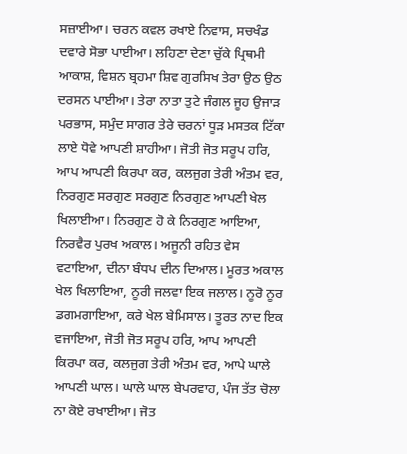ਸਜ਼ਾਈਆ। ਚਰਨ ਕਵਲ ਰਖਾਏ ਨਿਵਾਸ, ਸਚਖੰਡ ਦਵਾਰੇ ਸੋਭਾ ਪਾਈਆ। ਲਹਿਣਾ ਦੇਣਾ ਚੁੱਕੇ ਪ੍ਰਿਥਮੀ ਆਕਾਸ਼, ਵਿਸ਼ਨ ਬ੍ਰਹਮਾ ਸ਼ਿਵ ਗੁਰਸਿਖ ਤੇਰਾ ਉਠ ਉਠ ਦਰਸਨ ਪਾਈਆ। ਤੇਰਾ ਨਾਤਾ ਤੁਟੇ ਜੰਗਲ ਜੂਹ ਉਜਾੜ ਪਰਭਾਸ, ਸਮੁੰਦ ਸਾਗਰ ਤੇਰੇ ਚਰਨਾਂ ਧੂੜ ਮਸਤਕ ਟਿੱਕਾ ਲਾਏ ਧੋਵੇ ਆਪਣੀ ਸ਼ਾਹੀਆ। ਜੋਤੀ ਜੋਤ ਸਰੂਪ ਹਰਿ, ਆਪ ਆਪਣੀ ਕਿਰਪਾ ਕਰ, ਕਲਜੁਗ ਤੇਰੀ ਅੰਤਮ ਵਰ, ਨਿਰਗੁਣ ਸਰਗੁਣ ਸਰਗੁਣ ਨਿਰਗੁਣ ਆਪਣੀ ਖੇਲ ਖਿਲਾਈਆ। ਨਿਰਗੁਣ ਹੋ ਕੇ ਨਿਰਗੁਣ ਆਇਆ, ਨਿਰਵੈਰ ਪੁਰਖ ਅਕਾਲ। ਅਜੂਨੀ ਰਹਿਤ ਵੇਸ ਵਟਾਇਆ, ਦੀਨਾ ਬੰਧਪ ਦੀਨ ਦਿਆਲ। ਮੂਰਤ ਅਕਾਲ ਖੇਲ ਖਿਲਾਇਆ, ਨੂਰੀ ਜਲਵਾ ਇਕ ਜਲਾਲ। ਨੂਰੋ ਨੂਰ ਡਗਮਗਾਇਆ, ਕਰੇ ਖੇਲ ਬੇਮਿਸਾਲ। ਤੂਰਤ ਨਾਦ ਇਕ ਵਜਾਇਆ, ਜੋਤੀ ਜੋਤ ਸਰੂਪ ਹਰਿ, ਆਪ ਆਪਣੀ ਕਿਰਪਾ ਕਰ, ਕਲਜੁਗ ਤੇਰੀ ਅੰਤਮ ਵਰ, ਆਪੇ ਘਾਲੇ ਆਪਣੀ ਘਾਲ। ਘਾਲੇ ਘਾਲ ਬੇਪਰਵਾਹ, ਪੰਜ ਤੱਤ ਚੋਲਾ ਨਾ ਕੋਏ ਰਖਾਈਆ। ਜੋਤ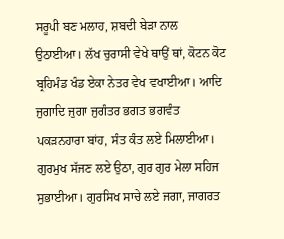ਸਰੂਪੀ ਬਣ ਮਲਾਹ, ਸ਼ਬਦੀ ਬੇੜਾ ਨਾਲ ਉਠਾਈਆ। ਲੱਖ ਚੁਰਾਸੀ ਵੇਖੇ ਥਾਉਂ ਥਾਂ, ਕੋਟਨ ਕੋਟ ਬ੍ਰਹਿਮੰਡ ਖੰਡ ਏਕਾ ਨੇਤਰ ਵੇਖ ਵਖਾਈਆ। ਆਦਿ ਜੁਗਾਦਿ ਜੁਗਾ ਜੁਗੰਤਰ ਭਗਤ ਭਗਵੰਤ ਪਕੜਨਹਾਰਾ ਬਾਂਹ, ਸੰਤ ਕੰਤ ਲਏ ਮਿਲਾਈਆ। ਗੁਰਮੁਖ ਸੱਜਣ ਲਏ ਉਠਾ, ਗੁਰ ਗੁਰ ਮੇਲਾ ਸਹਿਜ ਸੁਭਾਈਆ। ਗੁਰਸਿਖ ਸਾਚੇ ਲਏ ਜਗਾ, ਜਾਗਰਤ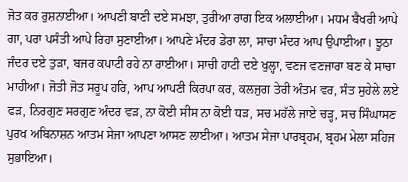ਜੋਤ ਕਰ ਰੁਸ਼ਨਾਈਆ। ਆਪਣੀ ਬਾਣੀ ਦਏ ਸਮਝਾ, ਤੁਰੀਆ ਰਾਗ ਇਕ ਅਲਾਈਆ। ਮਧਮ ਬੈਖਰੀ ਆਪੇ ਗਾ, ਪਰਾ ਪਸੰਤੀ ਆਪੇ ਰਿਹਾ ਸੁਣਾਈਆ। ਆਪਣੇ ਮੰਦਰ ਡੇਰਾ ਲਾ, ਸਾਚਾ ਮੰਦਰ ਆਪ ਉਪਾਈਆ। ਝੂਠਾ ਜੰਦਰ ਦਏ ਤੁੜਾ, ਬਜਰ ਕਪਾਟੀ ਰਹੇ ਨਾ ਰਾਈਆ। ਸਾਚੀ ਹਾਟੀ ਦਏ ਖੁਲ੍ਹਾ, ਵਣਜ ਵਣਜਾਰਾ ਬਣ ਕੇ ਸਾਚਾ ਮਾਹੀਆ। ਜੋਤੀ ਜੋਤ ਸਰੂਪ ਹਰਿ, ਆਪ ਆਪਣੀ ਕਿਰਪਾ ਕਰ, ਕਲਜੁਗ ਤੇਰੀ ਅੰਤਮ ਵਰ, ਸੰਤ ਸੁਹੇਲੇ ਲਏ ਫੜ, ਨਿਰਗੁਣ ਸਰਗੁਣ ਅੰਦਰ ਵੜ, ਨਾ ਕੋਈ ਸੀਸ ਨਾ ਕੋਈ ਧੜ, ਸਚ ਮਹੱਲੇ ਜਾਏ ਚੜ੍ਹ, ਸਚ ਸਿੰਘਾਸਣ ਪੁਰਖ ਅਬਿਨਾਸ਼ਨ ਆਤਮ ਸੇਜਾ ਆਪਣਾ ਆਸਣ ਲਾਈਆ। ਆਤਮ ਸੇਜਾ ਪਾਰਬ੍ਰਹਮ, ਬ੍ਰਹਮ ਮੇਲਾ ਸਹਿਜ ਸੁਭਾਇਆ।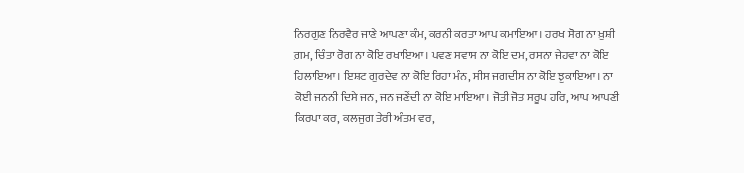ਨਿਰਗੁਣ ਨਿਰਵੈਰ ਜਾਣੇ ਆਪਣਾ ਕੰਮ, ਕਰਨੀ ਕਰਤਾ ਆਪ ਕਮਾਇਆ। ਹਰਖ ਸੋਗ ਨਾ ਖ਼ੁਸ਼ੀ ਗ਼ਮ, ਚਿੰਤਾ ਰੋਗ ਨਾ ਕੋਇ ਰਖਾਇਆ। ਪਵਣ ਸਵਾਸ ਨਾ ਕੋਇ ਦਮ, ਰਸਨਾ ਜੇਹਵਾ ਨਾ ਕੋਇ ਹਿਲਾਇਆ। ਇਸ਼ਟ ਗੁਰਦੇਵ ਨਾ ਕੋਇ ਰਿਹਾ ਮੰਨ, ਸੀਸ ਜਗਦੀਸ ਨਾ ਕੋਇ ਝੁਕਾਇਆ। ਨਾ ਕੋਈ ਜਨਨੀ ਦਿਸੇ ਜਨ, ਜਨ ਜਣੇਂਦੀ ਨਾ ਕੋਇ ਮਾਇਆ। ਜੋਤੀ ਜੋਤ ਸਰੂਪ ਹਰਿ, ਆਪ ਆਪਣੀ ਕਿਰਪਾ ਕਰ, ਕਲਜੁਗ ਤੇਰੀ ਅੰਤਮ ਵਰ,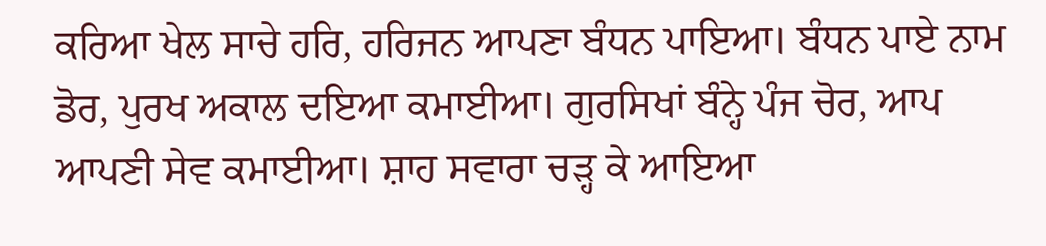ਕਰਿਆ ਖੇਲ ਸਾਚੇ ਹਰਿ, ਹਰਿਜਨ ਆਪਣਾ ਬੰਧਨ ਪਾਇਆ। ਬੰਧਨ ਪਾਏ ਨਾਮ ਡੋਰ, ਪੁਰਖ ਅਕਾਲ ਦਇਆ ਕਮਾਈਆ। ਗੁਰਸਿਖਾਂ ਬੰਨ੍ਹੇ ਪੰਜ ਚੋਰ, ਆਪ ਆਪਣੀ ਸੇਵ ਕਮਾਈਆ। ਸ਼ਾਹ ਸਵਾਰਾ ਚੜ੍ਹ ਕੇ ਆਇਆ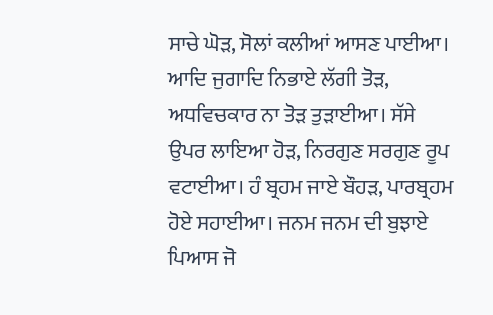ਸਾਚੇ ਘੋੜ, ਸੋਲਾਂ ਕਲੀਆਂ ਆਸਣ ਪਾਈਆ। ਆਦਿ ਜੁਗਾਦਿ ਨਿਭਾਏ ਲੱਗੀ ਤੋੜ, ਅਧਵਿਚਕਾਰ ਨਾ ਤੋੜ ਤੁੜਾਈਆ। ਸੱਸੇ ਉਪਰ ਲਾਇਆ ਹੋੜ, ਨਿਰਗੁਣ ਸਰਗੁਣ ਰੂਪ ਵਟਾਈਆ। ਹੰ ਬ੍ਰਹਮ ਜਾਏ ਬੌਹੜ, ਪਾਰਬ੍ਰਹਮ ਹੋਏ ਸਹਾਈਆ। ਜਨਮ ਜਨਮ ਦੀ ਬੁਝਾਏ ਪਿਆਸ ਜੋ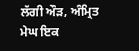ਲੱਗੀ ਔੜ, ਅੰਮ੍ਰਿਤ ਮੇਘ ਇਕ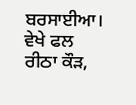ਬਰਸਾਈਆ। ਵੇਖੇ ਫਲ ਰੀਠਾ ਕੌੜ,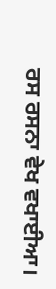ਰਸ ਰਸਨਾ ਵੇਖ ਵਖਾਈਆ।